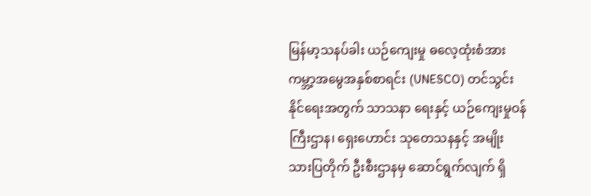မြန်မာ့သနပ်ခါး ယဉ်ကျေးမှု ဓလေ့ထုံးစံအား ကမ္ဘာ့အမွေအနှစ်စာရင်း (UNESCO) တင်သွင်းနိုင်ရေးအတွက် သာသနာ ရေးနှင့် ယဉ်ကျေးမှုဝန်ကြီးဌာန၊ ရှေးဟောင်း သုတေသနနှင့် အမျိုးသားပြတိုက် ဦးစီးဌာနမှ ဆောင်ရွက်လျက် ရှိ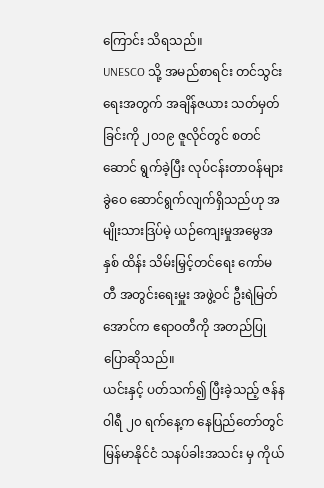ကြောင်း သိရသည်။
UNESCO သို့ အမည်စာရင်း တင်သွင်းရေးအတွက် အချိန်ဇယား သတ်မှတ်ခြင်းကို ၂၀၁၉ ဇူလိုင်တွင် စတင် ဆောင် ရွက်ခဲ့ပြီး လုပ်ငန်းတာဝန်များ ခွဲဝေ ဆောင်ရွက်လျက်ရှိသည်ဟု အမျိုးသားဒြပ်မဲ့ ယဉ်ကျေးမှုအမွေအနှစ် ထိန်း သိမ်းမြှင့်တင်ရေး ကော်မတီ အတွင်းရေးမှူး အဖွဲ့ဝင် ဦးရဲမြတ်အောင်က ဧရာဝတီကို အတည်ပြု ပြောဆိုသည်။
ယင်းနှင့် ပတ်သက်၍ ပြီးခဲ့သည့် ဇန်နဝါရီ ၂၀ ရက်နေ့က နေပြည်တော်တွင် မြန်မာနိုင်ငံ သနပ်ခါးအသင်း မှ ကိုယ်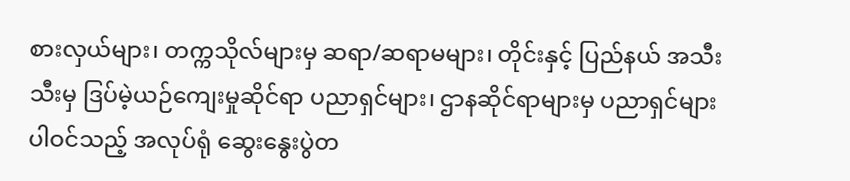စားလှယ်များ၊ တက္ကသိုလ်များမှ ဆရာ/ဆရာမများ၊ တိုင်းနှင့် ပြည်နယ် အသီးသီးမှ ဒြပ်မဲ့ယဉ်ကျေးမှုဆိုင်ရာ ပညာရှင်များ၊ ဌာနဆိုင်ရာများမှ ပညာရှင်များ ပါဝင်သည့် အလုပ်ရုံ ဆွေးနွေးပွဲတ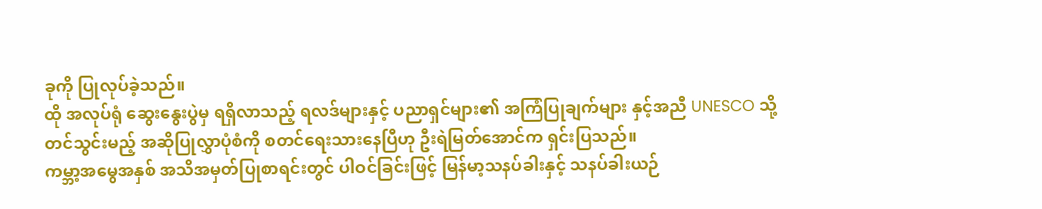ခုကို ပြုလုပ်ခဲ့သည်။
ထို အလုပ်ရုံ ဆွေးနွေးပွဲမှ ရရှိလာသည့် ရလဒ်များနှင့် ပညာရှင်များ၏ အကြံပြုချက်များ နှင့်အညီ UNESCO သို့ တင်သွင်းမည့် အဆိုပြုလွှာပုံစံကို စတင်ရေးသားနေပြီဟု ဦးရဲမြတ်အောင်က ရှင်းပြသည်။
ကမ္ဘာ့အမွေအနှစ် အသိအမှတ်ပြုစာရင်းတွင် ပါဝင်ခြင်းဖြင့် မြန်မာ့သနပ်ခါးနှင့် သနပ်ခါးယဉ်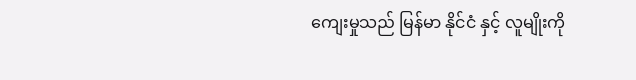ကျေးမှုသည် မြန်မာ နိုင်ငံ နှင့် လူမျိုးကို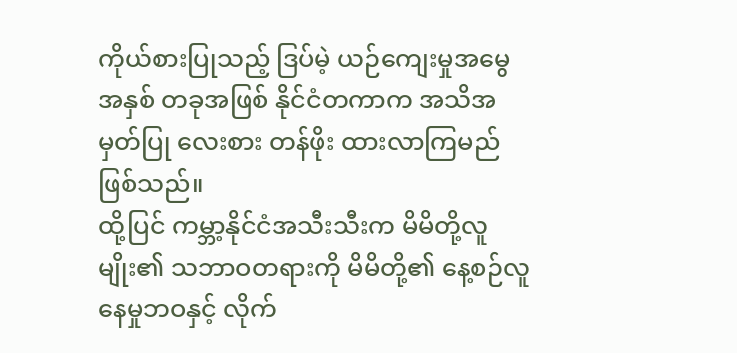ကိုယ်စားပြုသည့် ဒြပ်မဲ့ ယဉ်ကျေးမှုအမွေအနှစ် တခုအဖြစ် နိုင်ငံတကာက အသိအမှတ်ပြု လေးစား တန်ဖိုး ထားလာကြမည် ဖြစ်သည်။
ထို့ပြင် ကမ္ဘာ့နိုင်ငံအသီးသီးက မိမိတို့လူမျိုး၏ သဘာဝတရားကို မိမိတို့၏ နေ့စဉ်လူနေမှုဘဝနှင့် လိုက်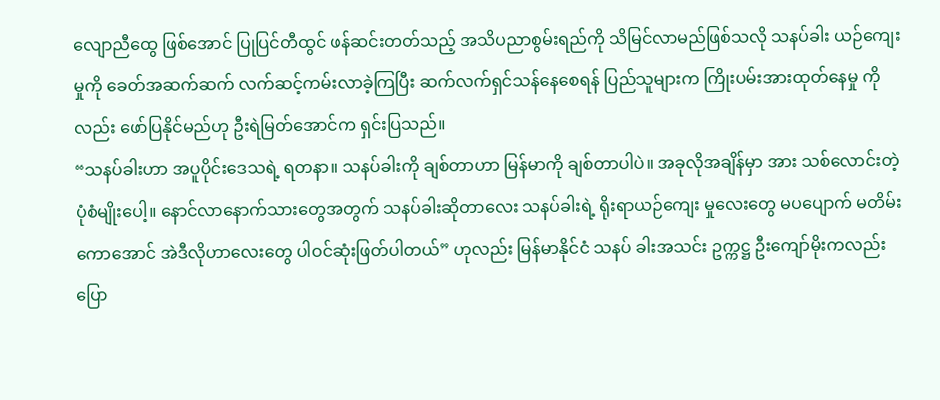လျောညီထွေ ဖြစ်အောင် ပြုပြင်တီထွင် ဖန်ဆင်းတတ်သည့် အသိပညာစွမ်းရည်ကို သိမြင်လာမည်ဖြစ်သလို သနပ်ခါး ယဉ်ကျေးမှုကို ခေတ်အဆက်ဆက် လက်ဆင့်ကမ်းလာခဲ့ကြပြီး ဆက်လက်ရှင်သန်နေစေရန် ပြည်သူများက ကြိုးပမ်းအားထုတ်နေမှု ကိုလည်း ဖော်ပြနိုင်မည်ဟု ဦးရဲမြတ်အောင်က ရှင်းပြသည်။
“သနပ်ခါးဟာ အပူပိုင်းဒေသရဲ့ ရတနာ။ သနပ်ခါးကို ချစ်တာဟာ မြန်မာကို ချစ်တာပါပဲ။ အခုလိုအချိန်မှာ အား သစ်လောင်းတဲ့ ပုံစံမျိုးပေါ့။ နောင်လာနောက်သားတွေအတွက် သနပ်ခါးဆိုတာလေး သနပ်ခါးရဲ့ ရိုးရာယဉ်ကျေး မှုလေးတွေ မပပျောက် မတိမ်းကောအောင် အဲဒီလိုဟာလေးတွေ ပါဝင်ဆုံးဖြတ်ပါတယ်” ဟုလည်း မြန်မာနိုင်ငံ သနပ် ခါးအသင်း ဥက္ကဋ္ဌ ဦးကျော်မိုးကလည်း ပြော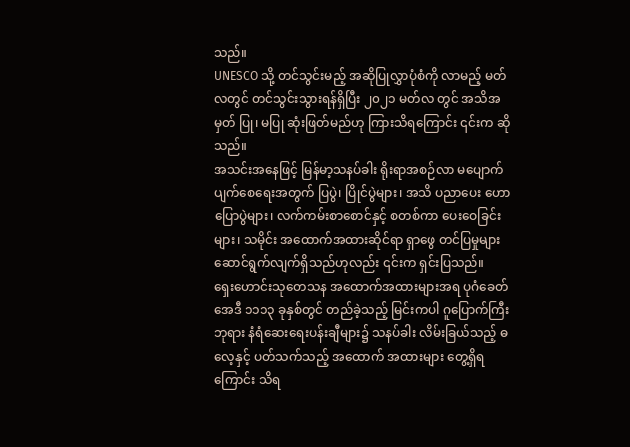သည်။
UNESCO သို့ တင်သွင်းမည့် အဆိုပြုလွှာပုံစံကို လာမည့် မတ်လတွင် တင်သွင်းသွားရန်ရှိပြီး ၂၀၂၁ မတ်လ တွင် အသိအမှတ် ပြု၊ မပြု ဆုံးဖြတ်မည်ဟု ကြားသိရကြောင်း ၎င်းက ဆိုသည်။
အသင်းအနေဖြင့် မြန်မာ့သနပ်ခါး ရိုးရာအစဉ်လာ မပျောက်ပျက်စေရေးအတွက် ပြပွဲ၊ ပြိုင်ပွဲများ၊ အသိ ပညာပေး ဟောပြောပွဲများ၊ လက်ကမ်းစာစောင်နှင့် စတစ်ကာ ပေးဝေခြင်းများ၊ သမိုင်း အထောက်အထားဆိုင်ရာ ရှာဖွေ တင်ပြမှုများ ဆောင်ရွက်လျက်ရှိသည်ဟုလည်း ၎င်းက ရှင်းပြသည်။
ရှေးဟောင်းသုတေသန အထောက်အထားများအရ ပုဂံခေတ် အေဒီ ၁၁၁၃ ခုနှစ်တွင် တည်ခဲ့သည့် မြင်းကပါ ဂူပြောက်ကြီးဘုရား နံရံဆေးရေးပန်းချီများ၌ သနပ်ခါး လိမ်းခြယ်သည့် ဓလေ့နှင့် ပတ်သက်သည့် အထောက် အထားများ တွေ့ရှိရကြောင်း သိရ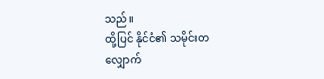သည်။
ထို့ပြင် နိုင်ငံ၏ သမိုင်းတလျှောက်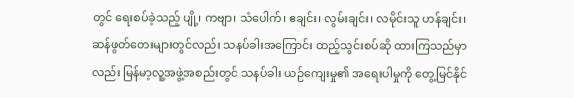တွင် ရေးစပ်ခဲ့သည့် ပျို့၊ ကဗျာ၊ သံပေါက်၊ ဧချင်း၊ လွမ်းချင်း၊ လမိုင်းသူ ဟန်ချင်း၊ ဆန်ဖွတ်တေးများတွင်လည်း သနပ်ခါးအကြောင်း ထည့်သွင်းစပ်ဆို ထားကြသည်မှာလည်း မြန်မာ့လူ့အဖွဲ့အစည်းတွင် သနပ်ခါး ယဉ်ကျေးမှု၏ အရေးပါမှုကို တွေ့မြင်နိုင်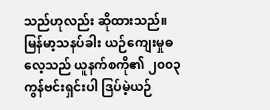သည်ဟုလည်း ဆိုထားသည်။
မြန်မာ့သနပ်ခါး ယဉ်ကျေးမှုဓလေ့သည် ယူနက်စကို၏ ၂၀၀၃ ကွန်ဗင်းရှင်းပါ ဒြပ်မဲ့ယဉ်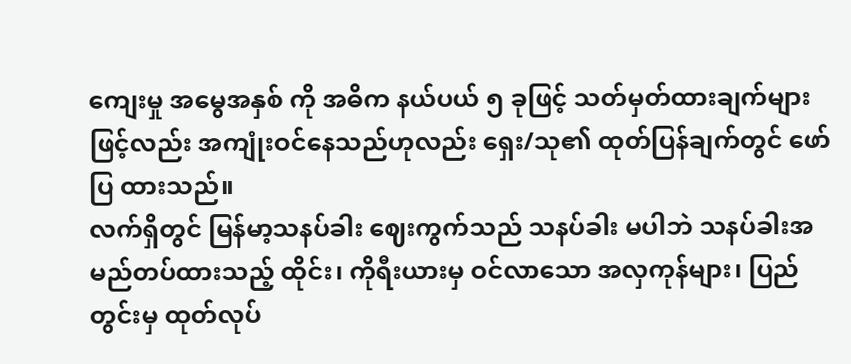ကျေးမှု အမွေအနှစ် ကို အဓိက နယ်ပယ် ၅ ခုဖြင့် သတ်မှတ်ထားချက်များဖြင့်လည်း အကျုံးဝင်နေသည်ဟုလည်း ရှေး/သု၏ ထုတ်ပြန်ချက်တွင် ဖော်ပြ ထားသည်။
လက်ရှိတွင် မြန်မာ့သနပ်ခါး ဈေးကွက်သည် သနပ်ခါး မပါဘဲ သနပ်ခါးအမည်တပ်ထားသည့် ထိုင်း၊ ကိုရီးယားမှ ဝင်လာသော အလှကုန်များ၊ ပြည်တွင်းမှ ထုတ်လုပ်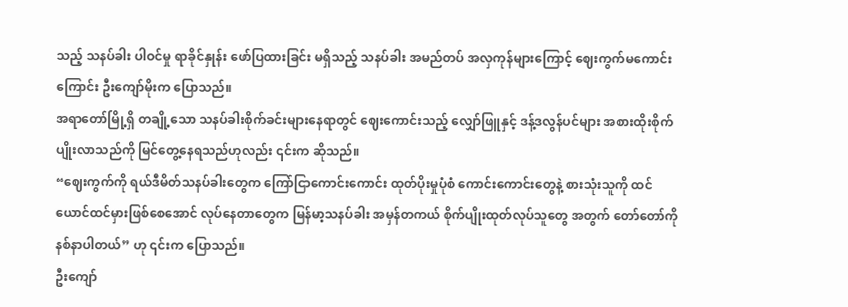သည့် သနပ်ခါး ပါဝင်မှု ရာခိုင်နှုန်း ဖော်ပြထားခြင်း မရှိသည့် သနပ်ခါး အမည်တပ် အလှကုန်များကြောင့် ဈေးကွက်မကောင်းကြောင်း ဦးကျော်မိုးက ပြောသည်။
အရာတော်မြို့ရှိ တချို့သော သနပ်ခါးစိုက်ခင်းများနေရာတွင် ဈေးကောင်းသည့် လျှော်ဖြူနှင့် ဒန့်ဒလွန်ပင်များ အစားထိုးစိုက်ပျိုးလာသည်ကို မြင်တွေ့နေရသည်ဟုလည်း ၎င်းက ဆိုသည်။
“ဈေးကွက်ကို ရယ်ဒီမိတ်သနပ်ခါးတွေက ကြော်ငြာကောင်းကောင်း ထုတ်ပိုးမှုပုံစံ ကောင်းကောင်းတွေနဲ့ စားသုံးသူကို ထင်ယောင်ထင်မှားဖြစ်စေအောင် လုပ်နေတာတွေက မြန်မာ့သနပ်ခါး အမှန်တကယ် စိုက်ပျိုးထုတ်လုပ်သူတွေ အတွက် တော်တော်ကို နစ်နာပါတယ်” ဟု ၎င်းက ပြောသည်။
ဦးကျော်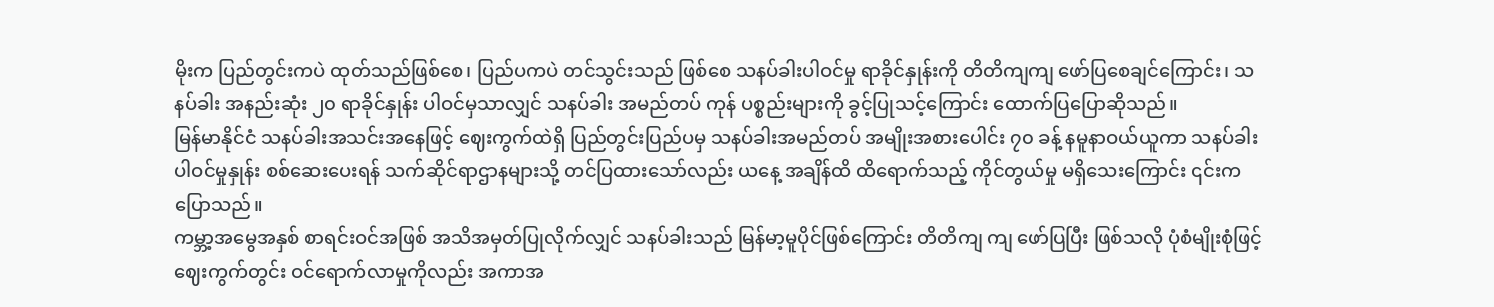မိုးက ပြည်တွင်းကပဲ ထုတ်သည်ဖြစ်စေ၊ ပြည်ပကပဲ တင်သွင်းသည် ဖြစ်စေ သနပ်ခါးပါဝင်မှု ရာခိုင်နှုန်းကို တိတိကျကျ ဖော်ပြစေချင်ကြောင်း၊ သနပ်ခါး အနည်းဆုံး ၂၀ ရာခိုင်နှုန်း ပါဝင်မှသာလျှင် သနပ်ခါး အမည်တပ် ကုန် ပစ္စည်းများကို ခွင့်ပြုသင့်ကြောင်း ထောက်ပြပြောဆိုသည်။
မြန်မာနိုင်ငံ သနပ်ခါးအသင်းအနေဖြင့် ဈေးကွက်ထဲရှိ ပြည်တွင်းပြည်ပမှ သနပ်ခါးအမည်တပ် အမျိုးအစားပေါင်း ၇၀ ခန့် နမူနာဝယ်ယူကာ သနပ်ခါး ပါဝင်မှုနှုန်း စစ်ဆေးပေးရန် သက်ဆိုင်ရာဌာနများသို့ တင်ပြထားသော်လည်း ယနေ့ အချိန်ထိ ထိရောက်သည့် ကိုင်တွယ်မှု မရှိသေးကြောင်း ၎င်းက ပြောသည်။
ကမ္ဘာ့အမွေအနှစ် စာရင်းဝင်အဖြစ် အသိအမှတ်ပြုလိုက်လျှင် သနပ်ခါးသည် မြန်မာ့မူပိုင်ဖြစ်ကြောင်း တိတိကျ ကျ ဖော်ပြပြီး ဖြစ်သလို ပုံစံမျိုးစုံဖြင့် ဈေးကွက်တွင်း ဝင်ရောက်လာမှုကိုလည်း အကာအ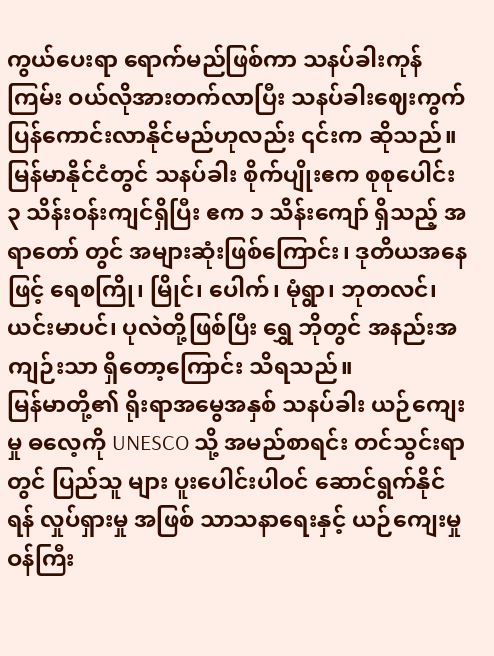ကွယ်ပေးရာ ရောက်မည်ဖြစ်ကာ သနပ်ခါးကုန်ကြမ်း ဝယ်လိုအားတက်လာပြီး သနပ်ခါးဈေးကွက် ပြန်ကောင်းလာနိုင်မည်ဟုလည်း ၎င်းက ဆိုသည်။
မြန်မာနိုင်ငံတွင် သနပ်ခါး စိုက်ပျိုးဧက စုစုပေါင်း ၃ သိန်းဝန်းကျင်ရှိပြီး ဧက ၁ သိန်းကျော် ရှိသည့် အရာတော် တွင် အများဆုံးဖြစ်ကြောင်း၊ ဒုတိယအနေဖြင့် ရေစကြို၊ မြိုင်၊ ပေါက်၊ မုံရွာ၊ ဘုတလင်၊ ယင်းမာပင်၊ ပုလဲတို့ဖြစ်ပြီး ရွှေ ဘိုတွင် အနည်းအကျဉ်းသာ ရှိတော့ကြောင်း သိရသည်။
မြန်မာတို့၏ ရိုးရာအမွေအနှစ် သနပ်ခါး ယဉ်ကျေးမှု ဓလေ့ကို UNESCO သို့ အမည်စာရင်း တင်သွင်းရာတွင် ပြည်သူ များ ပူးပေါင်းပါဝင် ဆောင်ရွက်နိုင်ရန် လှုပ်ရှားမှု အဖြစ် သာသနာရေးနှင့် ယဉ်ကျေးမှု ဝန်ကြီး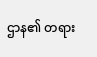ဌာန၏ တရား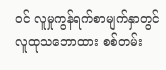ဝင် လူမှုကွန်ရက်စာမျက်နှာတွင် လူထုသဘောထား စစ်တမ်း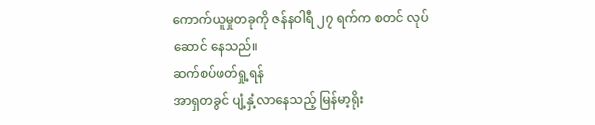ကောက်ယူမှုတခုကို ဇန်နဝါရီ ၂၇ ရက်က စတင် လုပ်ဆောင် နေသည်။
ဆက်စပ်ဖတ်ရှု့ရန်
အာရှတခွင် ပျံ့နှံ့လာနေသည့် မြန်မာ့ရိုး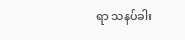ရာ သနပ်ခါး